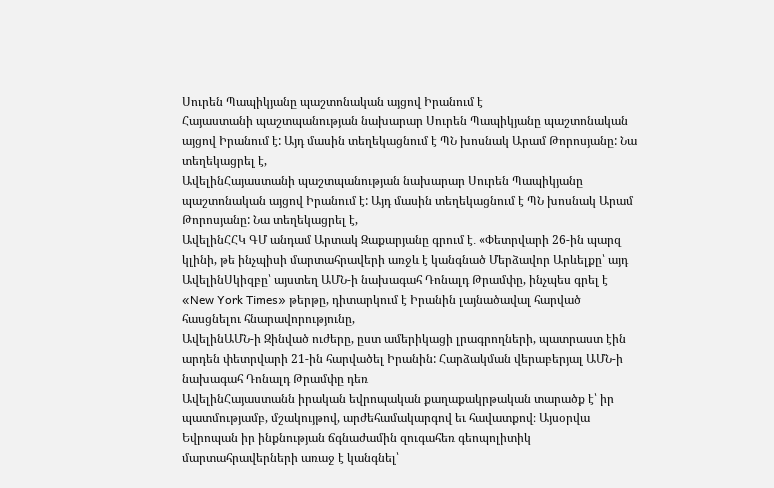Սուրեն Պապիկյանը պաշտոնական այցով Իրանում է
Հայաստանի պաշտպանության նախարար Սուրեն Պապիկյանը պաշտոնական այցով Իրանում է: Այդ մասին տեղեկացնում է ՊՆ խոսնակ Արամ Թորոսյանը: Նա տեղեկացրել է,
ԱվելինՀայաստանի պաշտպանության նախարար Սուրեն Պապիկյանը պաշտոնական այցով Իրանում է: Այդ մասին տեղեկացնում է ՊՆ խոսնակ Արամ Թորոսյանը: Նա տեղեկացրել է,
ԱվելինՀՀԿ ԳՄ անդամ Արտակ Զաքարյանը գրում է․ «Փետրվարի 26-ին պարզ կլինի, թե ինչպիսի մարտահրավերի առջև է կանգնած Մերձավոր Արևելքը՝ այդ
ԱվելինՍկիզբը՝ այստեղ ԱՄՆ-ի նախագահ Դոնալդ Թրամփը, ինչպես գրել է «New York Times» թերթը, դիտարկում է Իրանին լայնածավալ հարված հասցնելու հնարավորությունը,
ԱվելինԱՄՆ-ի Զինված ուժերը, ըստ ամերիկացի լրագրողների, պատրաստ էին արդեն փետրվարի 21-ին հարվածել Իրանին: Հարձակման վերաբերյալ ԱՄՆ-ի նախագահ Դոնալդ Թրամփը դեռ
ԱվելինՀայաստանն իրական եվրոպական քաղաքակրթական տարածք է՝ իր պատմությամբ, մշակույթով, արժեհամակարգով եւ հավատքով։ Այսօրվա Եվրոպան իր ինքնության ճգնաժամին զուգահեռ գեոպոլիտիկ մարտահրավերների առաջ է կանգնել՝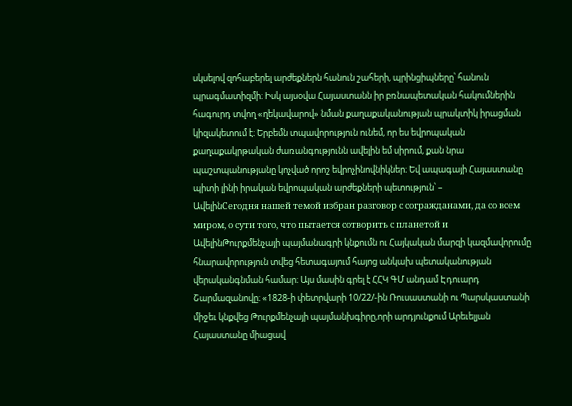սկսելով զոհաբերել արժեքներն հանուն շահերի, պրինցիպները՝ հանուն պրագմատիզմի։ Իսկ այսօվա Հայաստանն իր բռնապետական հակումներին հագուրդ տվող «ղեկավարով» նման քաղաքականության պրակտիկ իրացման կիզակետում է։ Երբեմն տպավորություն ունեմ, որ ես եվրոպական քաղաքակրթական ժառանգությունն ավելին եմ սիրում, քան նրա պաշտպանությանը կոչված որոշ եվրոչինովնիկներ։ Եվ ապագայի Հայաստանը պիտի լինի իրական եվրոպական արժեքների պետություն՝ –
ԱվելինСегодня нашей темой избран разговор с согражданами, да со всем миром, о сути того, что пытается сотворить с планетой и
ԱվելինԹուրքմենչայի պայմանագրի կնքումն ու Հայկական մարզի կազմավորումը հնարավորություն տվեց հետագայում հայոց անկախ պետականության վերականգնման համար։ Այս մասին գրել է ՀՀԿ ԳՄ անդամ Էդուարդ Շարմազանովը։ «1828-ի փետրվարի 10/22/-ին Ռուսաստանի ու Պարսկաստանի միջեւ կնքվեց Թուրքմենչայի պայմանխգիրը,որի արդյունքում Արեւելյան Հայաստանը միացավ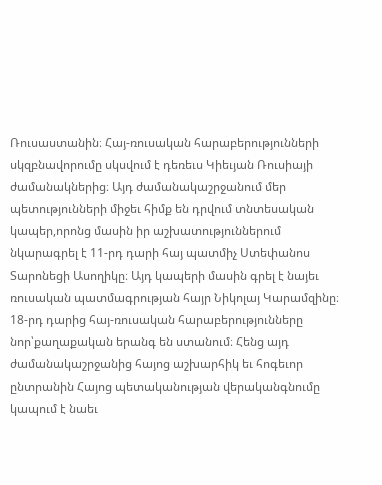Ռուսաստանին։ Հայ-ռուսական հարաբերությունների սկզբնավորումը սկսվում է դեռեւս Կիեւյան Ռուսիայի ժամանակներից։ Այդ ժամանակաշրջանում մեր պետությունների միջեւ հիմք են դրվում տնտեսական կապեր,որոնց մասին իր աշխատություններում նկարագրել է 11-րդ դարի հայ պատմիչ Ստեփանոս Տարոնեցի Ասողիկը։ Այդ կապերի մասին գրել է նայեւ ռուսական պատմագրության հայր Նիկոլայ Կարամզինը։ 18-րդ դարից հայ-ռուսական հարաբերությունները նոր՝քաղաքական երանգ են ստանում։ Հենց այդ ժամանակաշրջանից հայոց աշխարհիկ եւ հոգեւոր ընտրանին Հայոց պետականության վերականգնումը կապում է նաեւ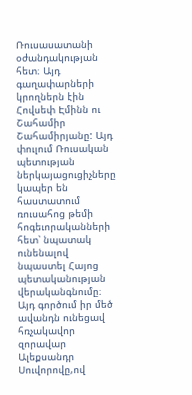Ռուսասատանի օժանդակության հետ։ Այդ գաղափարների կրողներն էին Հովսեփ Էմինն ու Շահամիր Շահամիրյանը: Այդ փուլում Ռուսական պետության ներկայացուցիչները կապեր են հաստատում ռուսահոց թեմի հոգեւորականների հետ՝ նպատակ ունենալով նպաստել Հայոց պետականության վերականգնումը։ Այդ գործում իր մեծ ավանդն ունեցավ հռչակավոր զորավար Ալեքսանդր Սուվորովը,ով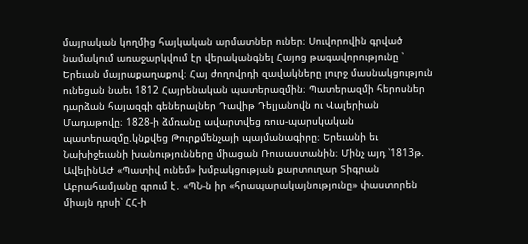մայրական կողմից հայկական արմատներ ուներ։ Սուվորովին գրված նամակում առաջարկվում էր վերականգնել Հայոց թագավորությունը ՝ Երեւան մայրաքաղաքով։ Հայ ժողովրդի զավակները լուրջ մասնակցություն ունեցան նաեւ 1812 Հայրենական պատերազմին։ Պատերազմի հերոսներ դարձան հայազգի գեներալներ Դավիթ Դելյանովն ու Վալերիան Մադաթովը։ 1828-ի ձմռանը ավարտվեց ռուս-պարսկական պատերազմը.կնքվեց Թուրքմենչայի պայմանագիրը։ Երեւանի եւ Նախիջեւանի խանությունները միացան Ռուսաստանին։ Մինչ այդ ՝1813թ.
ԱվելինԱԺ «Պատիվ ունեմ» խմբակցության քարտուղար Տիգրան Աբրահամյանը գրում է․ «ՊՆ-ն իր «հրապարակայնությունը» փաստորեն միայն դրսի՝ ՀՀ-ի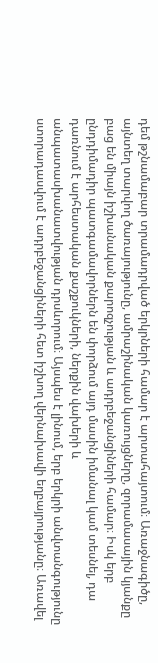դեմ թշնամաբար տրամադրված երկրների համար է արտահայտում։ Առաջնագիծը, այնտեղ տարվող ծառայությունը, ամրաշինական կառույցները, զորամասային կյանքը բաց են միայն իշխանական քարոզչության և ադրբեջանցիների համար։ Իսկ երբ ընդդիմադիր պատգամավորներն են փորձում այդ մասին իմանալ կամ տեսնել, դա դառնում է արհեստական քաշքուկների, ներքին վախերի և անպատասխանատվության դրսևորում։ Այսպես է լինում, երբ երկրի անվտանգությունը ստորադասվում է ադրբեջանցիների հետ իշխող վերնախավի եղբայրությանը։ Առավել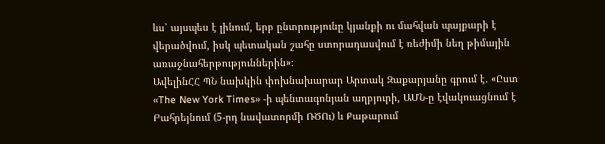ևս՝ այսպես է լինում, երբ ընտրությունը կյանքի ու մահվան պայքարի է վերածվում, իսկ պետական շահը ստորադասվում է ռեժիմի նեղ թիմային առաջնահերթություններին»։
ԱվելինՀՀ ՊՆ նախկին փոխնախարար Արտակ Զաքարյանը գրում է․ «Ըստ «The New York Times» -ի պենտագոնյան աղբյուրի, ԱՄՆ-ը էվակուացնում է Բահրեյնում (5-րդ նավատորմի ՌԾՈւ) և Քաթարում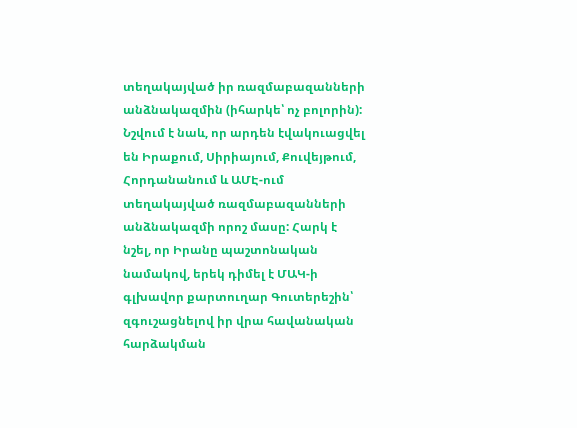տեղակայված իր ռազմաբազանների անձնակազմին (իհարկե՝ ոչ բոլորին): Նշվում է նաև, որ արդեն էվակուացվել են Իրաքում, Սիրիայում, Քուվեյթում, Հորդանանում և ԱՄԷ-ում տեղակայված ռազմաբազանների անձնակազմի որոշ մասը: Հարկ է նշել, որ Իրանը պաշտոնական նամակով, երեկ դիմել է ՄԱԿ-ի գլխավոր քարտուղար Գուտերեշին՝ զգուշացնելով իր վրա հավանական հարձակման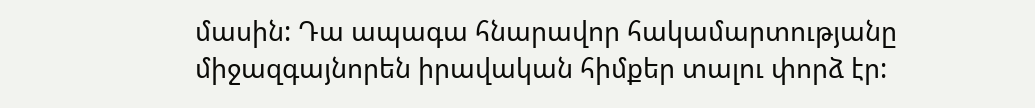մասին: Դա ապագա հնարավոր հակամարտությանը միջազգայնորեն իրավական հիմքեր տալու փորձ էր: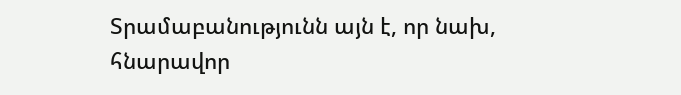Տրամաբանությունն այն է, որ նախ, հնարավոր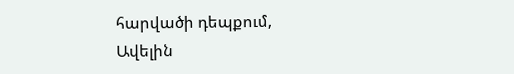հարվածի դեպքում,
Ավելին